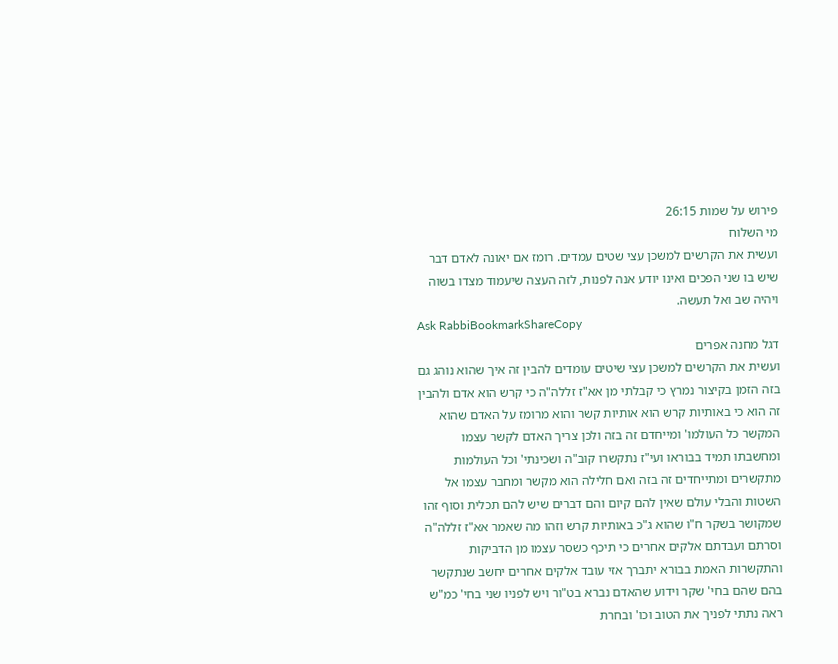פירוש על שמות 26:15
מי השלוח
ועשית את הקרשים למשכן עצי שטים עמדים. רומז אם יאונה לאדם דבר שיש בו שני הפכים ואינו יודע אנה לפנות, לזה העצה שיעמוד מצדו בשוה ויהיה שב ואל תעשה.
Ask RabbiBookmarkShareCopy
דגל מחנה אפרים
ועשית את הקרשים למשכן עצי שיטים עומדים להבין זה איך שהוא נוהג גם בזה הזמן בקיצור נמרץ כי קבלתי מן אא"ז זללה"ה כי קרש הוא אדם ולהבין זה הוא כי באותיות קרש הוא אותיות קשר והוא מרומז על האדם שהוא המקשר כל העולמו' ומייחדם זה בזה ולכן צריך האדם לקשר עצמו ומחשבתו תמיד בבוראו ועי"ז נתקשרו קוב"ה ושכינתי' וכל העולמות מתקשרים ומתייחדים זה בזה ואם חלילה הוא מקשר ומחבר עצמו אל השטות והבלי עולם שאין להם קיום והם דברים שיש להם תכלית וסוף זהו שמקושר בשקר ח"ו שהוא ג"כ באותיות קרש וזהו מה שאמר אא"ז זללה"ה וסרתם ועבדתם אלקים אחרים כי תיכף כשסר עצמו מן הדביקות והתקשרות האמת בבורא יתברך אזי עובד אלקים אחרים יחשב שנתקשר בהם שהם בחי' שקר וידוע שהאדם נברא בט"ור ויש לפניו שני בחי' כמ"ש ראה נתתי לפניך את הטוב וכו' ובחרת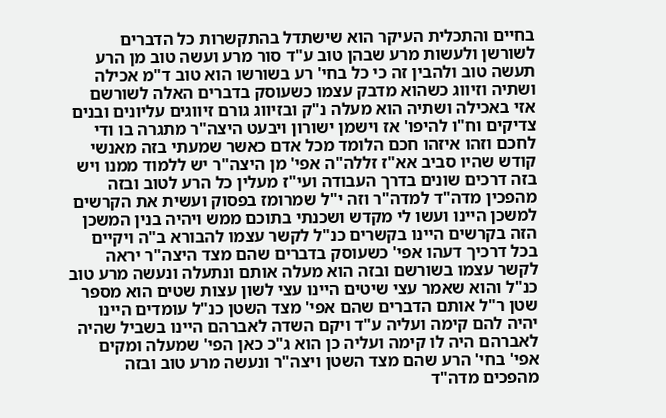בחיים והתכלית העיקר הוא שישתדל בהתקשרות כל הדברים לשורשן ולעשות מרע שבהן טוב ע"ד סור מרע ועשה טוב מן הרע תעשה טוב ולהבין זה כי כל בחי' רע בשורשו הוא טוב ד"מ אכילה ושתיה וזיווג כשהוא מדבק עצמו כשעוסק בדברים האלה לשורשם אזי באכילה ושתיה הוא מעלה נ"ק ובזיווג גורם זיווגים עליונים ובנים צדיקים וח"ו להיפו' אז וישמן ישורון ויבעט היצה"ר מתגרה בו ודי לחכם וזהו איזהו חכם הלומד מכל אדם כאשר שמעתי בזה מאנשי קודש שהיו סביב אא"ז זללה"ה אפי' מן היצה"ר יש ללמוד ממנו ויש בזה דרכים שונים בדרך העבודה ועי"ז מעלין כל הרע לטוב ובזה מהפכין מדה"ד למדה"ר וזה י"ל שמרומז בפסוק ועשית את הקרשים למשכן היינו ועשו לי מקדש ושכנתי בתוכם ממש ויהיה בנין המשכן הזה בקרשים היינו בקשרים כנ"ל לקשר עצמו להבורא ב"ה ויקיים בכל דרכיך דעהו אפי' כשעוסק בדברים שהם מצד היצה"ר יראה לקשר עצמו בשורשם ובזה הוא מעלה אותם ונתעלה ונעשה מרע טוב כנ"ל והוא שאמר עצי שיטים היינו עצי לשון עצות שטים הוא מספר שטן ר"ל אותם הדברים שהם אפי' מצד השטן כנ"ל עומדים היינו יהיה להם קימה ועליה ע"ד ויקם השדה לאברהם היינו בשביל שהיה לאברהם היה לו קימה ועליה כן הוא ג"כ כאן הפי' שמעלה ומקים אפי' בחי' הרע שהם מצד השטן ויצה"ר ונעשה מרע טוב ובזה מהפכים מדה"ד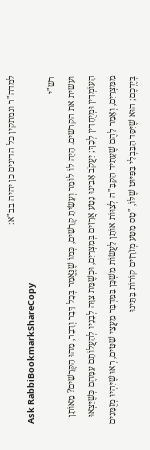למדה"ר ונמתקין כל הדינים כן יהיה בב"א:
Ask RabbiBookmarkShareCopy
רש"י
ועשית את הקרשים. הָיָה לוֹ לוֹמַר וְעָשִׂיתָ קְרָשִׁים, כְּמוֹ שֶׁנֶּאֱמַר בְּכָל דָּבָר וְדָבָר, מַהוּ הַקְּרָשִׁים? מֵאוֹתָן הָעוֹמְדִין וּמְיֻחָדִין לְכָךְ; יַעֲקֹב אָבִינוּ נָטַע אֲרָזִים בְּמִצְרַיִם, וּכְשֶׁמֵּת צִוָּה לְבָנָיו לְהַעֲלוֹתָם עִמָּהֶם כְּשֶׁיֵּצְאוּ מִמִּצְרַיִם, וְאָמַר לָהֶם שֶׁעָתִיד הַקָּבָּ"ה לְצַוּוֹת אוֹתָן לַעֲשׂוֹת מִשְׁכָּן בַּמִּדְבָּר מֵעֲצֵי שִׁטִּים, רְאוּ שֶׁיִּהְיוּ מְזֻמָּנִים בְּיֶדְכֶם; הוּא שֶׁיִּסֵּד הַבַּבְלִי בַּפִּיּוּט שֶׁלּוֹ, "טָס מַטַּע מְזֹרָזִים קוֹרוֹת בָּתֵּינוּ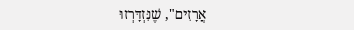אֲרָזִים", שֶׁנִּזְדָּרְזוּ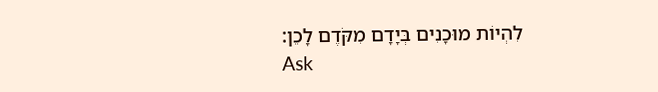לִהְיוֹת מוּכָנִים בְּיָדָם מִקֹּדֶם לָכֵן:
Ask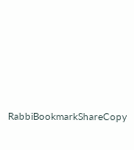RabbiBookmarkShareCopy